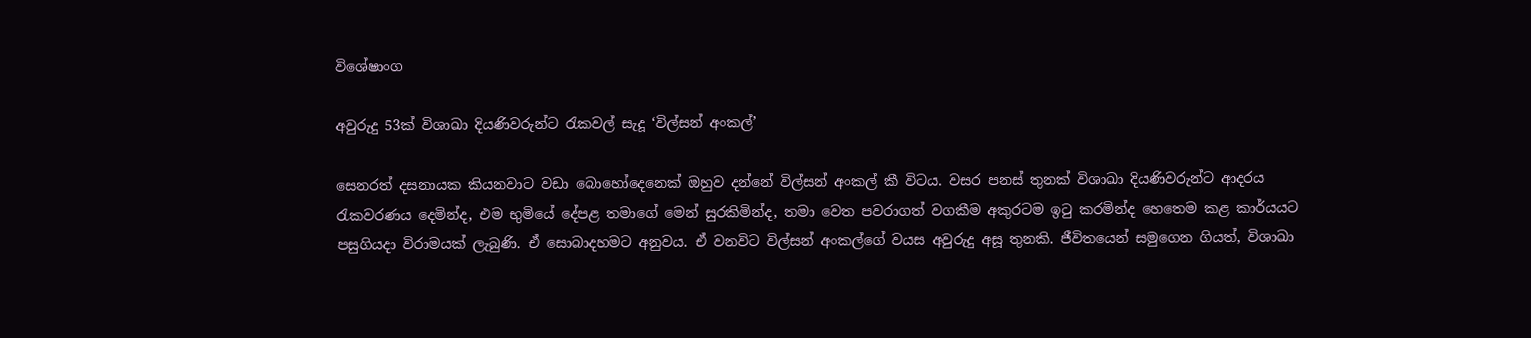විශේෂාංග

අවුරුදු 53ක් විශාඛා දියණිවරුන්ට රැකවල් සැදූ ‘විල්සන් අංකල්’

සෙනරත් දසනායක කියනවාට වඩා බොහෝදෙනෙක් ඔහුව දන්නේ විල්සන් අංකල් කී විටය. වසර පනස් තුනක් විශාඛා දියණිවරුන්ට ආදරය රැකවරණය දෙමින්ද, එම භුමියේ දේපළ තමාගේ මෙන් සුරකිමින්ද, තමා වෙත පවරාගත් වගකීම අකුරටම ඉටු කරමින්ද හෙතෙම කළ කාර්යයට පසුගියදා විරාමයක් ලැබුණි. ඒ සොබාදහමට අනුවය. ඒ වනවිට විල්සන් අංකල්ගේ වයස අවුරුදු අසූ තුනකි. ජීවිතයෙන් සමුගෙන ගියත්, විශාඛා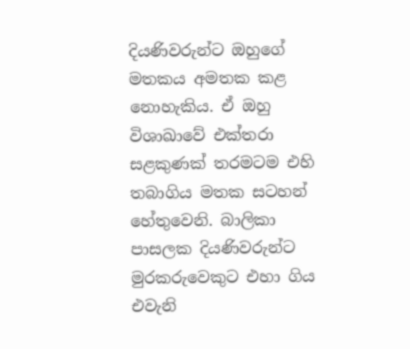දියණිවරුන්ට ඔහුගේ මතකය අමතක කළ නොහැකිය. ඒ ඔහු විශාඛාවේ එක්තරා සළකුණක් තරමටම එහි තබාගිය මතක සටහන් හේතුවෙනි. බාලිකා පාසලක දියණිවරුන්ට මුරකරුවෙකුට එහා ගිය එවැනි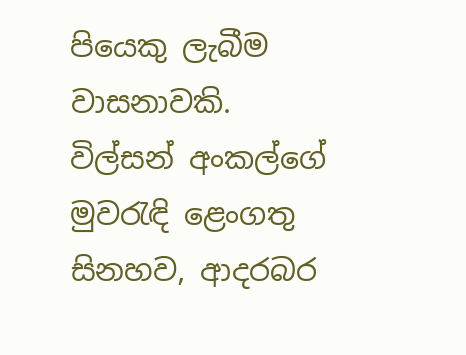පියෙකු ලැබීම වාසනාවකි. විල්සන් අංකල්ගේ මුවරැඳි ළෙංගතු සිනහව, ආදරබර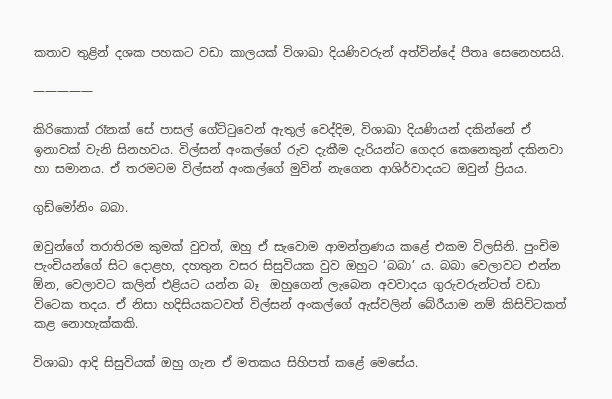කතාව තුළින් දශක පහකට වඩා කාලයක් විශාඛා දියණිවරුන් අත්වින්දේ පීතෘ සෙනෙහසයි.

—————

කිරිකොක් රෑනක් සේ පාසල් ගේට්ටුවෙන් ඇතුල් වෙද්දිම, විශාඛා දියණියන් දකින්නේ ඒ ඉනාවක් වැනි සිනහවය. විල්සන් අංකල්ගේ රුව දැකීම දැරියන්ට ගෙදර කෙනෙකුන් දකිනවා හා සමානය. ඒ තරමටම විල්සන් අංකල්ගේ මුවින් නැගෙන ආශිර්වාදයට ඔවුන් ප්‍රියය.

ගුඩ්මෝනිං බබා.

ඔවුන්ගේ තරාතිරම කුමක් වුවත්, ඔහු ඒ සැවොම ආමන්ත්‍රණය කළේ එකම විලසිනි. පුංචිම පැංචියන්ගේ සිට දොළහ, දහතුන වසර සිසුවියක වුව ඔහුට ‘බබා’ ය. බබා වෙලාවට එන්න ඕන, වෙලාවට කලින් එළියට යන්න බෑ  ඔහුගෙන් ලැබෙන අවවාදය ගුරුවරුන්ටත් වඩා විටෙක තදය. ඒ නිසා හදිසියකටවත් විල්සන් අංකල්ගේ ඇස්වලින් බේරීයාම නම් කිසිවිටකත් කළ නොහැක්කකි.

විශාඛා ආදි සිසුවියක් ඔහු ගැන ඒ මතකය සිහිපත් කළේ මෙසේය.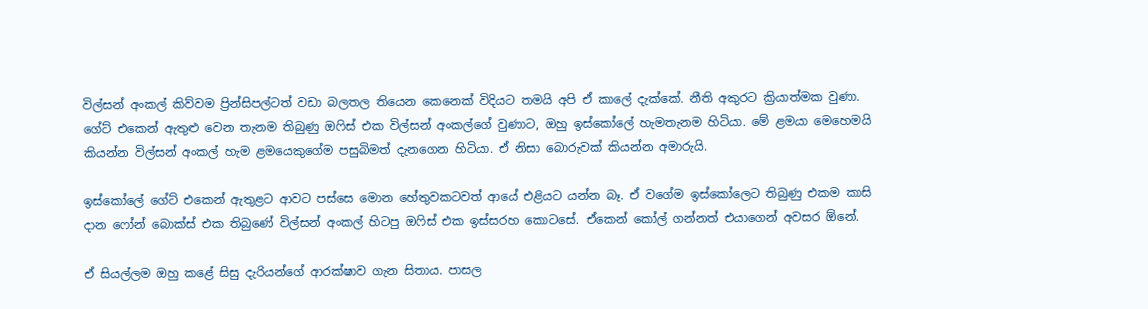විල්සන් අංකල් කිව්වම ප්‍රින්සිපල්ටත් වඩා බලතල තියෙන කෙනෙක් විදියට තමයි අපි ඒ කාලේ දැක්කේ. නීති අකුරට ක්‍රියාත්මක වුණා. ගේට් එකෙන් ඇතුළු වෙන තැනම තිබුණු ඔෆිස් එක විල්සන් අංකල්ගේ වුණාට, ඔහු ඉස්කෝලේ හැමතැනම හිටියා. මේ ළමයා මෙහෙමයි කියන්න විල්සන් අංකල් හැම ළමයෙකුගේම පසුබිමත් දැනගෙන හිටියා. ඒ නිසා බොරුවක් කියන්න අමාරුයි.

ඉස්කෝලේ ගේට් එකෙන් ඇතුළට ආවට පස්සෙ මොන හේතුවකටවත් ආයේ එළියට යන්න බෑ. ඒ වගේම ඉස්කෝලෙට තිබුණු එකම කාසි දාන ෆෝන් බොක්ස් එක තිබුණේ විල්සන් අංකල් හිටපු ඔෆිස් එක ඉස්සරහ කොටසේ. ඒකෙන් කෝල් ගන්නත් එයාගෙන් අවසර ඕනේ.

ඒ සියල්ලම ඔහු කළේ සිසු දැරියන්ගේ ආරක්ෂාව ගැන සිතාය. පාසල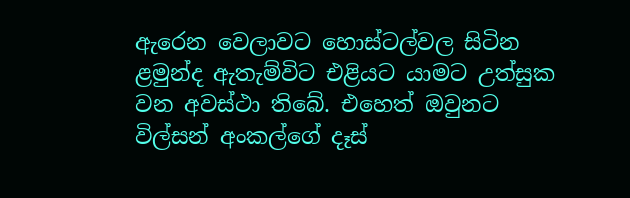ඇරෙන වෙලාවට හොස්ටල්වල සිටින ළමුන්ද ඇතැම්විට එළියට යාමට උත්සුක වන අවස්ථා තිබේ. එහෙත් ඔවුනට විල්සන් අංකල්ගේ දෑස්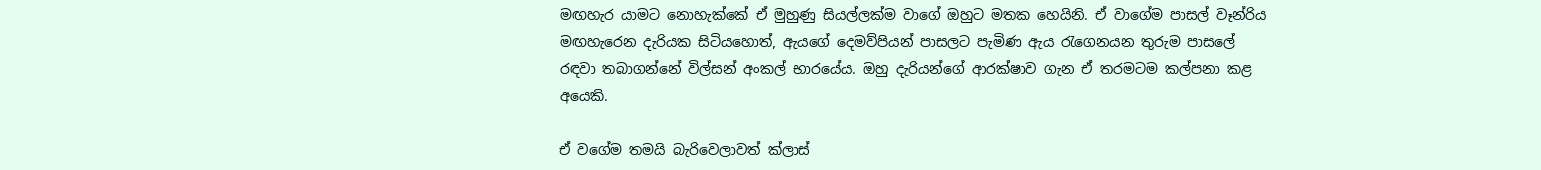මඟහැර යාමට නොහැක්කේ ඒ මුහුණු සියල්ලක්ම වාගේ ඔහුට මතක හෙයිනි. ඒ වාගේම පාසල් වෑන්රිය මඟහැරෙන දැරියක සිටියහොත්, ඇයගේ දෙමව්පියන් පාසලට පැමිණ ඇය රැගෙනයන තුරුම පාසලේ රඳවා තබාගන්නේ විල්සන් අංකල් භාරයේය. ඔහු දැරියන්ගේ ආරක්ෂාව ගැන ඒ තරමටම කල්පනා කළ අයෙකි.

ඒ වගේම තමයි බැරිවෙලාවත් ක්ලාස්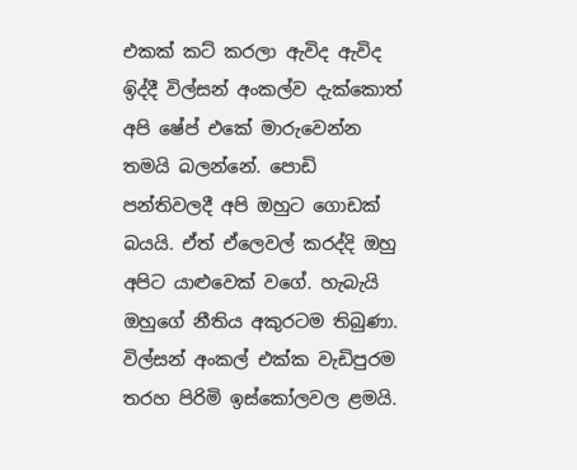එකක් කට් කරලා ඇවිද ඇවිද ඉිද්දී විල්සන් අංකල්ව දැක්කොත් අපි ෂේප් එකේ මාරුවෙන්න තමයි බලන්නේ. පොඩි පන්තිවලදී අපි ඔහුට ගොඩක් බයයි. ඒත් ඒලෙවල් කරද්දි ඔහු අපිට යාළුවෙක් වගේ. හැබැයි ඔහුගේ නීතිය අකුරටම තිබුණා. විල්සන් අංකල් එක්ක වැඩිපුරම තරහ පිරිමි ඉස්කෝලවල ළමයි.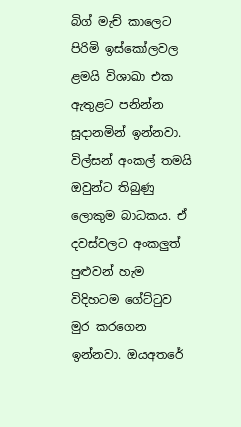බිග් මැච් කාලෙට පිරිමි ඉස්කෝලවල ළමයි විශාඛා එක ඇතුළට පනින්න සූදානමින් ඉන්නවා. විල්සන් අංකල් තමයි ඔවුන්ට තිබුණු ලොකුම බාධකය. ඒ දවස්වලට අංකලුත් පුළුවන් හැම විදිහටම ගේට්ටුව මුර කරගෙන ඉන්නවා. ඔයඅතරේ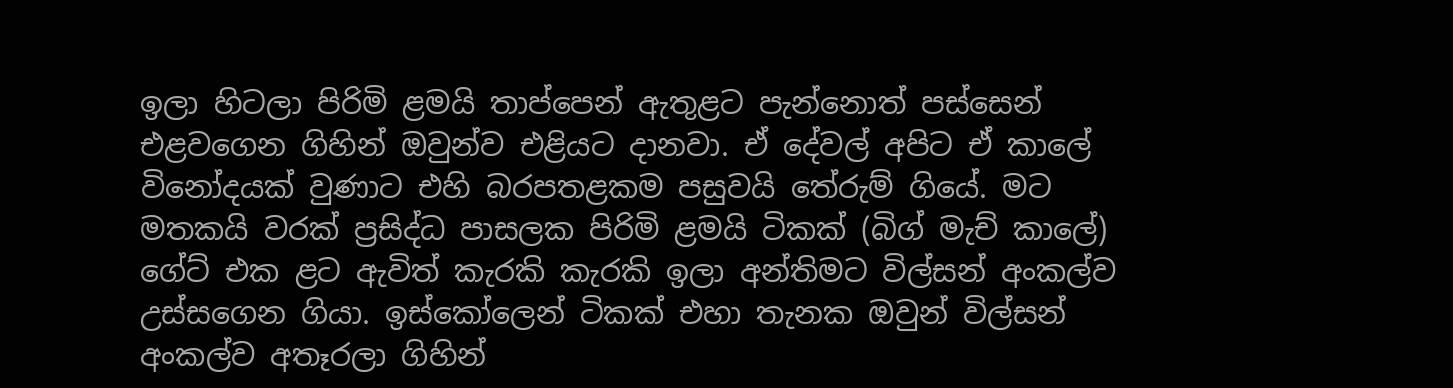ඉලා හිටලා පිරිමි ළමයි තාප්පෙන් ඇතුළට පැන්නොත් පස්සෙන් එළවගෙන ගිහින් ඔවුන්ව එළියට දානවා. ඒ දේවල් අපිට ඒ කාලේ විනෝදයක් වුණාට එහි බරපතළකම පසුවයි තේරුම් ගියේ. මට මතකයි වරක් ප්‍රසිද්ධ පාසලක පිරිමි ළමයි ටිකක් (බිග් මැච් කාලේ) ගේට් එක ළට ඇවිත් කැරකි කැරකි ඉලා අන්තිමට විල්සන් අංකල්ව උස්සගෙන ගියා. ඉස්කෝලෙන් ටිකක් එහා තැනක ඔවුන් විල්සන් අංකල්ව අතෑරලා ගිහින්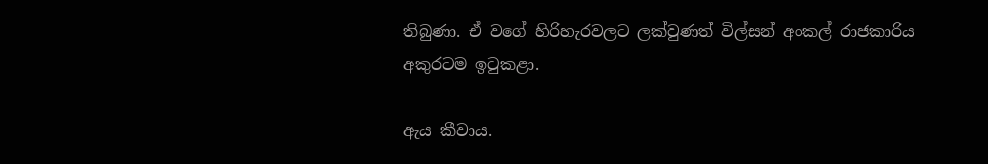තිබුණා. ඒ වගේ හිරිහැරවලට ලක්වුණත් විල්සන් අංකල් රාජකාරිය අකුරටම ඉටුකළා.

ඇය කීවාය.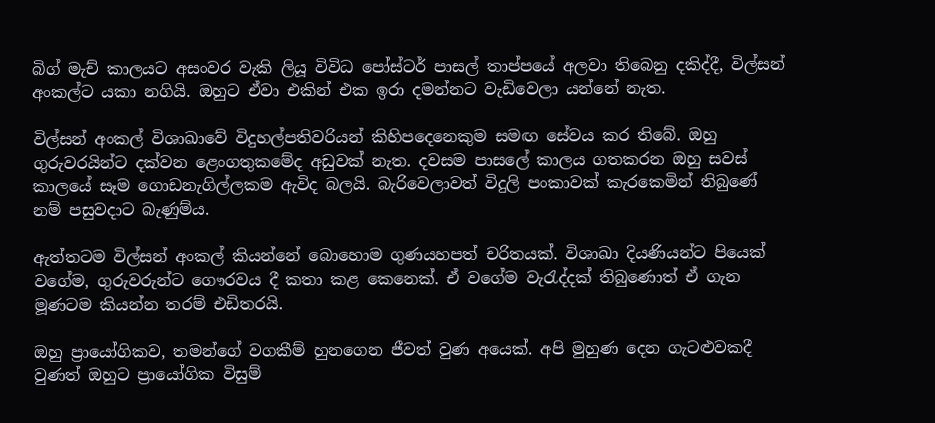බිග් මැච් කාලයට අසංවර වැකි ලියූ විවිධ පෝස්ටර් පාසල් තාප්පයේ අලවා තිබෙනු දකිද්දී, විල්සන් අංකල්ට යකා නගියි. ඔහුට ඒවා එකින් එක ඉරා දමන්නට වැඩිවෙලා යන්නේ නැත.

විල්සන් අංකල් විශාඛාවේ විදුහල්පතිවරියන් කිහිපදෙනෙකුම සමඟ සේවය කර තිබේ. ඔහු ගුරුවරයින්ට දක්වන ළෙංගතුකමේද අඩුවක් නැත. දවසම පාසලේ කාලය ගතකරන ඔහු සවස් කාලයේ සෑම ගොඩනැගිල්ලකම ඇවිද බලයි. බැරිවෙලාවත් විදුලි පංකාවක් කැරකෙමින් තිබුණේ නම් පසුවදාට බැණුම්ය.

ඇත්තටම විල්සන් අංකල් කියන්නේ බොහොම ගුණයහපත් චරිතයක්. විශාඛා දියණියන්ට පියෙක් වගේම, ගුරුවරුන්ට ගෞරවය දී කතා කළ කෙනෙක්. ඒ වගේම වැරැද්දක් තිබුණොත් ඒ ගැන මූණටම කියන්න තරම් එඩිතරයි.

ඔහු ප්‍රායෝගිකව, තමන්ගේ වගකීම් හුනගෙන ජීවත් වුණ අයෙක්. අපි මුහුණ දෙන ගැටළුවකදී වුණත් ඔහුට ප්‍රායෝගික විසුම්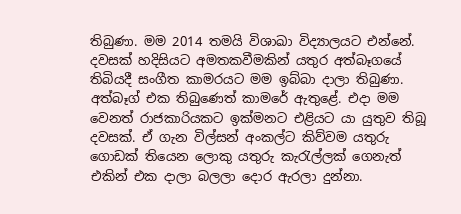තිබුණා. මම 2014 තමයි විශාඛා විද්‍යාලයට එන්නේ. දවසක් හදිසියට අමතකවීමකින් යතුර අත්බෑගයේ තිබියදී සංගීත කාමරයට මම ඉබ්බා දාලා තිබුණා. අත්බෑග් එක තිබුණෙත් කාමරේ ඇතුළේ. එදා මම වෙනත් රාජකාරියකට ඉක්මනට එළියට යා යුතුව තිබූ දවසක්. ඒ ගැන විල්සන් අංකල්ට කිව්වම යතුරු ගොඩක් තියෙන ලොකු යතුරු කැරැල්ලක් ගෙනැත් එකින් එක දාලා බලලා දොර ඇරලා දුන්නා.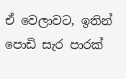ඒ වෙලාවට, ඉතින් පොඩි සැර පාරක්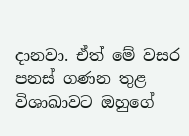දානවා. ඒත් මේ වසර පනස් ගණන තුළ විශාඛාවට ඔහුගේ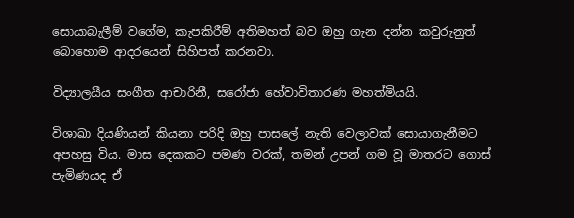සොයාබැලීම් වගේම, කැපකිරීම් අතිමහත් බව ඔහු ගැන දන්න කවුරුනුත් බොහොම ආදරයෙන් සිහිපත් කරනවා.

විද්‍යාලයීය සංගීත ආචාරිනී, සරෝජා හේවාවිතාරණ මහත්මියයි.

විශාඛා දියණියන් කියනා පරිදි ඔහු පාසලේ නැති වෙලාවක් සොයාගැනීමට අපහසු විය. මාස දෙකකට පමණ වරක්, තමන් උපන් ගම වූ මාතරට ගොස් පැමිණයද ඒ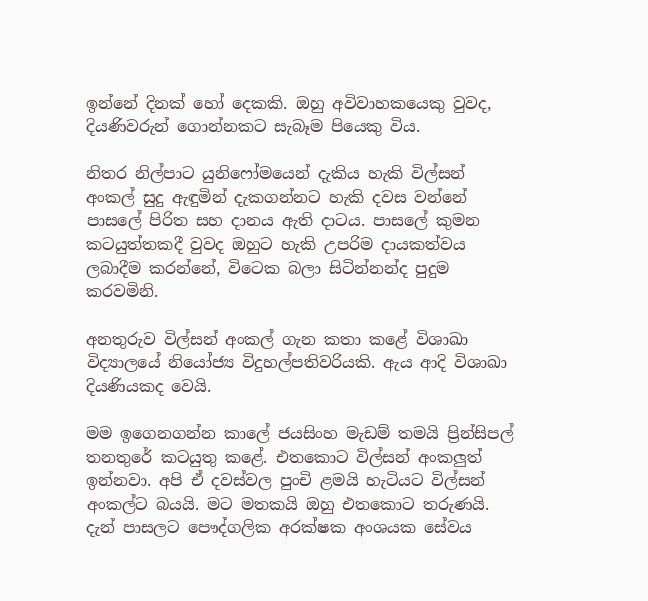ඉන්නේ දිනක් හෝ දෙකකි. ඔහු අවිවාහකයෙකු වුවද, දියණිවරුන් ගොන්නකට සැබෑම පියෙකු විය.

නිතර නිල්පාට යුනිෆෝමයෙන් දැකිය හැකි විල්සන් අංකල් සුදු ඇඳුමින් දැකගන්නට හැකි දවස වන්නේ පාසලේ පිරිත සහ දානය ඇති දාටය. පාසලේ කුමන කටයුත්තකදී වුවද ඔහුට හැකි උපරිම දායකත්වය ලබාදීම කරන්නේ, විටෙක බලා සිටින්නන්ද පුදුම කරවමිනි.

අනතුරුව විල්සන් අංකල් ගැන කතා කළේ විශාඛා විද්‍යාලයේ නියෝජ්‍ය විදුහල්පතිවරියකි. ඇය ආදි විශාඛා දියණියකද වෙයි.

මම ඉගෙනගන්න කාලේ ජයසිංහ මැඩම් තමයි ප්‍රින්සිපල් තනතුරේ කටයුතු කළේ. එතකොට විල්සන් අංකලුත් ඉන්නවා. අපි ඒ දවස්වල පුංචි ළමයි හැටියට විල්සන් අංකල්ට බයයි. මට මතකයි ඔහු එතකොට තරුණයි. දැන් පාසලට පෞද්ගලික අරක්ෂක අංශයක සේවය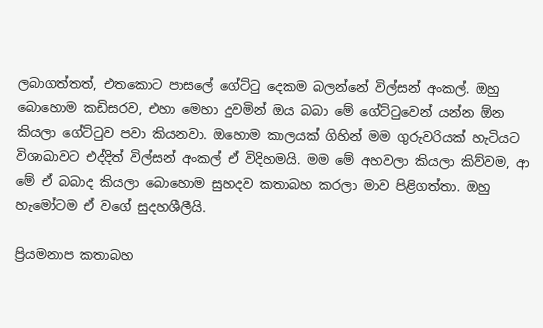ලබාගත්තත්, එතකොට පාසලේ ගේට්ටු දෙකම බලන්නේ විල්සන් අංකල්. ඔහු බොහොම කඩිසරව, එහා මෙහා දුවමින් ඔය බබා මේ ගේට්ටුවෙන් යන්න ඕන කියලා ගේට්ටුව පවා කියනවා. ඔහොම කාලයක් ගිහින් මම ගුරුවරියක් හැටියට විශාඛාවට එද්දිත් විල්සන් අංකල් ඒ විදිහමයි. මම මේ අහවලා කියලා කිව්වම, ආ මේ ඒ බබාද කියලා බොහොම සුහදව කතාබහ කරලා මාව පිළිගත්තා. ඔහු හැමෝටම ඒ වගේ සුදහශීලීයි.

ප්‍රියමනාප කතාබහ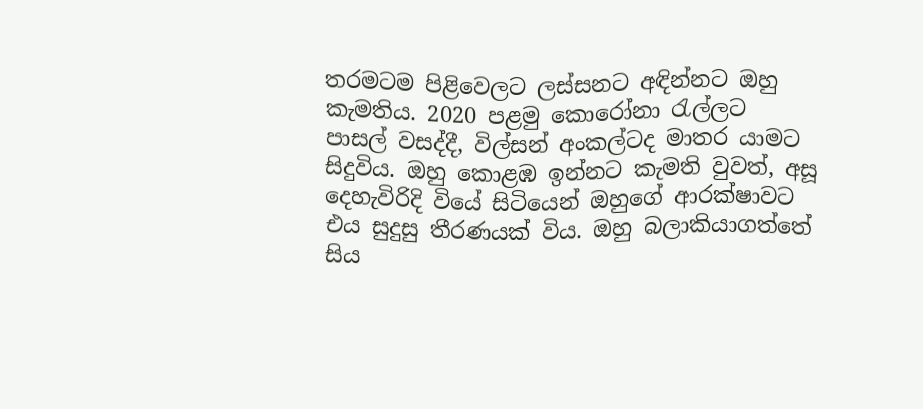තරමටම පිළිවෙලට ලස්සනට අඳින්නට ඔහු කැමතිය. 2020 පළමු කොරෝනා රැල්ලට පාසල් වසද්දී, විල්සන් අංකල්ටද මාතර යාමට සිදුවිය. ඔහු කොළඹ ඉන්නට කැමති වුවත්, අසූ දෙහැවිරිදි වියේ සිටියෙන් ඔහුගේ ආරක්ෂාවට එය සුදුසු තීරණයක් විය. ඔහු බලාකියාගත්තේ සිය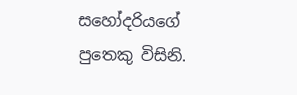සහෝදරියගේ පුතෙකු විසිනි.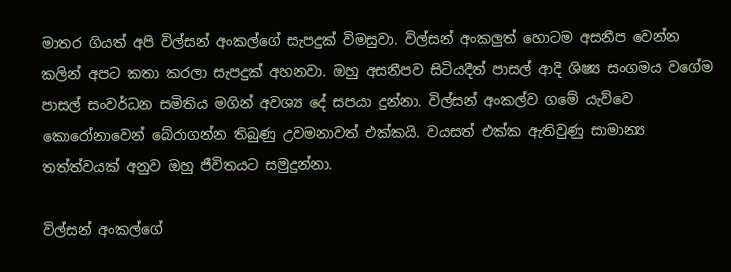මාතර ගියත් අපි විල්සන් අංකල්ගේ සැපදුක් විමසුවා. විල්සන් අංකලුත් හොටම අසනීප වෙන්න කලින් අපට කතා කරලා සැපදුක් අහනවා. ඔහු අසනීපව සිටියදීත් පාසල් ආදි ශිෂ්‍ය සංගමය වගේම පාසල් සංවර්ධන සමිතිය මගින් අවශ්‍ය දේ සපයා දුන්නා. විල්සන් අංකල්ව ගමේ යැව්වෙ කොරෝනාවෙන් බේරාගන්න තිබුණු උවමනාවත් එක්කයි. වයසත් එක්ක ඇතිවුණු සාමාන්‍ය තත්ත්වයක් අනුව ඔහු ජීවිතයට සමුදුන්නා.

විල්සන් අංකල්ගේ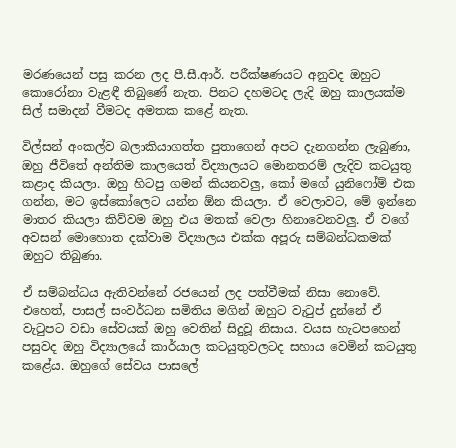මරණයෙන් පසු කරන ලද පී.සී.ආර්. පරීක්ෂණයට අනුවද ඔහුට කොරෝනා වැළඳී තිබුණේ නැත. පිනට දහමටද ලැදි ඔහු කාලයක්ම සිල් සමාදන් වීමටද අමතක කළේ නැත.

විල්සන් අංකල්ව බලාකියාගත්ත පුතාගෙන් අපට දැනගන්න ලැබුණා, ඔහු ජීවිතේ අන්තිම කාලයෙත් විද්‍යාලයට මොනතරම් ලැදිව කටයුතු කළාද කියලා. ඔහු හිටපු ගමන් කියනවලු, කෝ මගේ යුනිෆෝම් එක ගන්න, මට ඉස්කෝලෙට යන්න ඕන කියලා. ඒ වෙලාවට, මේ ඉන්නෙ මාතර කියලා කිව්වම ඔහු එය මතක් වෙලා හිනාවෙනවලු. ඒ වගේ අවසන් මොහොත දක්වාම විද්‍යාලය එක්ක අපූරු සම්බන්ධකමක් ඔහුට තිබුණා.

ඒ සම්බන්ධය ඇතිවන්නේ රජයෙන් ලද පත්වීමක් නිසා නොවේ. එහෙත්, පාසල් සංවර්ධන සමිතිය මගින් ඔහුට වැටුප් දුන්නේ ඒ වැටුපට වඩා සේවයක් ඔහු වෙතින් සිදුවූ නිසාය. වයස හැටපහෙන් පසුවද ඔහු විද්‍යාලයේ කාර්යාල කටයුතුවලටද සහාය වෙමින් කටයුතු කළේය. ඔහුගේ සේවය පාසලේ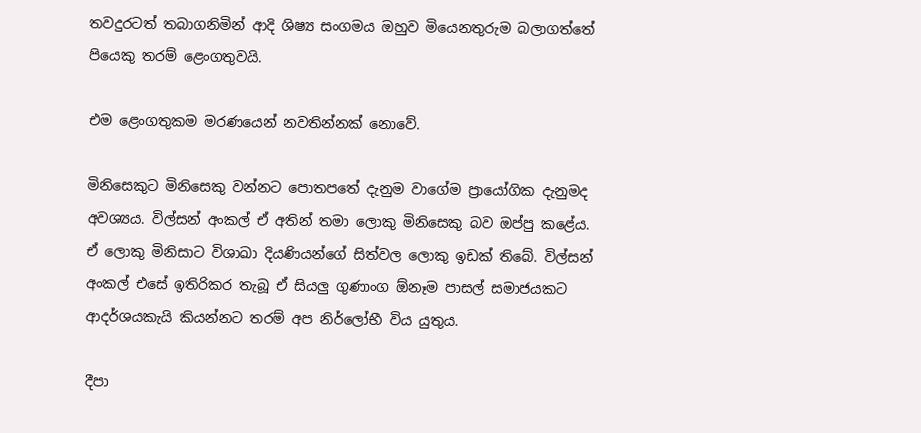තවදුරටත් තබාගනිමින් ආදි ශිෂ්‍ය සංගමය ඔහුව මියෙනතුරුම බලාගත්තේ පියෙකු තරම් ළෙංගතුවයි.

එම ළෙංගතුකම මරණයෙන් නවතින්නක් නොවේ.

මිනිසෙකුට මිනිසෙකු වන්නට පොතපතේ දැනුම වාගේම ප්‍රායෝගික දැනුමද අවශ්‍යය. විල්සන් අංකල් ඒ අතින් තමා ලොකු මිනිසෙකු බව ඔප්පු කළේය. ඒ ලොකු මිනිසාට විශාඛා දියණියන්ගේ සිත්වල ලොකු ඉඩක් තිබේ. විල්සන් අංකල් එසේ ඉතිරිකර තැබූ ඒ සියලු ගුණාංග ඕනෑම පාසල් සමාජයකට ආදර්ශයකැයි කියන්නට තරම් අප නිර්ලෝභී විය යුතුය.

දීපා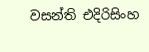වසන්ති එදිරිසිංහ